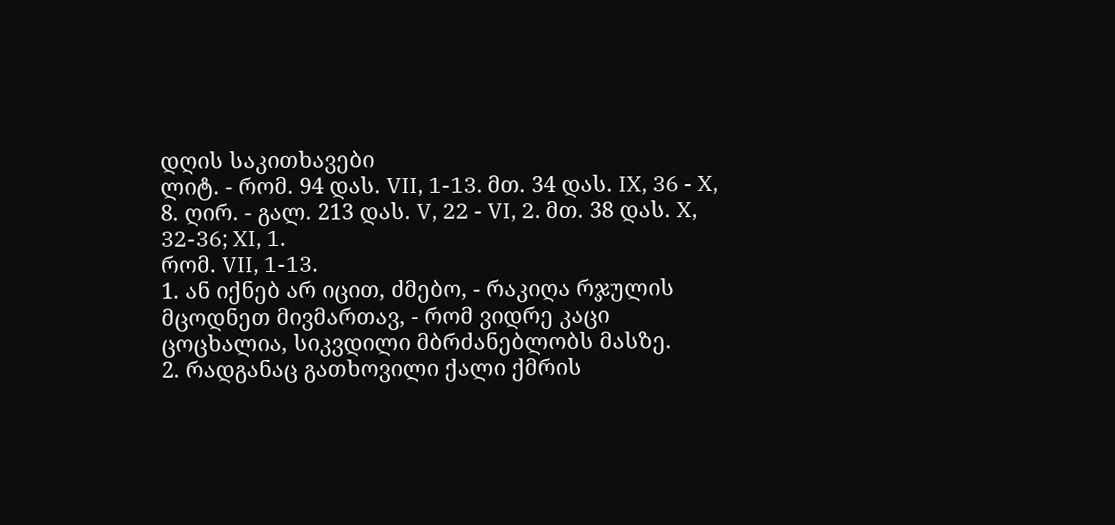დღის საკითხავები
ლიტ. - რომ. 94 დას. VII, 1-13. მთ. 34 დას. IX, 36 - X, 8. ღირ. - გალ. 213 დას. V, 22 - VI, 2. მთ. 38 დას. X, 32-36; XI, 1.
რომ. VII, 1-13.
1. ან იქნებ არ იცით, ძმებო, - რაკიღა რჯულის მცოდნეთ მივმართავ, - რომ ვიდრე კაცი ცოცხალია, სიკვდილი მბრძანებლობს მასზე.
2. რადგანაც გათხოვილი ქალი ქმრის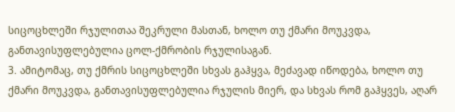სიცოცხლეში რჯულითაა შეკრული მასთან, ხოლო თუ ქმარი მოუკვდა, განთავისუფლებულია ცოლ-ქმრობის რჯულისაგან.
3. ამიტომაც, თუ ქმრის სიცოცხლეში სხვას გაჰყვა, მეძავად იწოდება, ხოლო თუ ქმარი მოუკვდა, განთავისუფლებულია რჯულის მიერ, და სხვას რომ გაჰყვეს, აღარ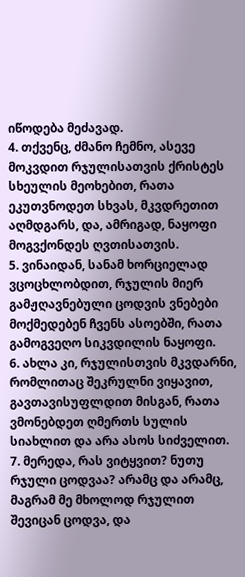იწოდება მეძავად.
4. თქვენც, ძმანო ჩემნო, ასევე მოკვდით რჯულისათვის ქრისტეს სხეულის მეოხებით, რათა ეკუთვნოდეთ სხვას, მკვდრეთით აღმდგარს, და, ამრიგად, ნაყოფი მოგვქონდეს ღვთისათვის.
5. ვინაიდან, სანამ ხორციელად ვცოცხლობდით, რჯულის მიერ გამჟღავნებული ცოდვის ვნებები მოქმედებენ ჩვენს ასოებში, რათა გამოგვეღო სიკვდილის ნაყოფი.
6. ახლა კი, რჯულისთვის მკვდარნი, რომლითაც შეკრულნი ვიყავით, გავთავისუფლდით მისგან, რათა ვმონებდეთ ღმერთს სულის სიახლით და არა ასოს სიძველით.
7. მერედა, რას ვიტყვით? ნუთუ რჯული ცოდვაა? არამც და არამც, მაგრამ მე მხოლოდ რჯულით შევიცან ცოდვა, და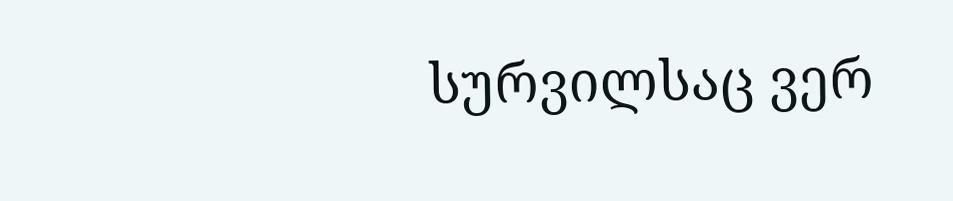სურვილსაც ვერ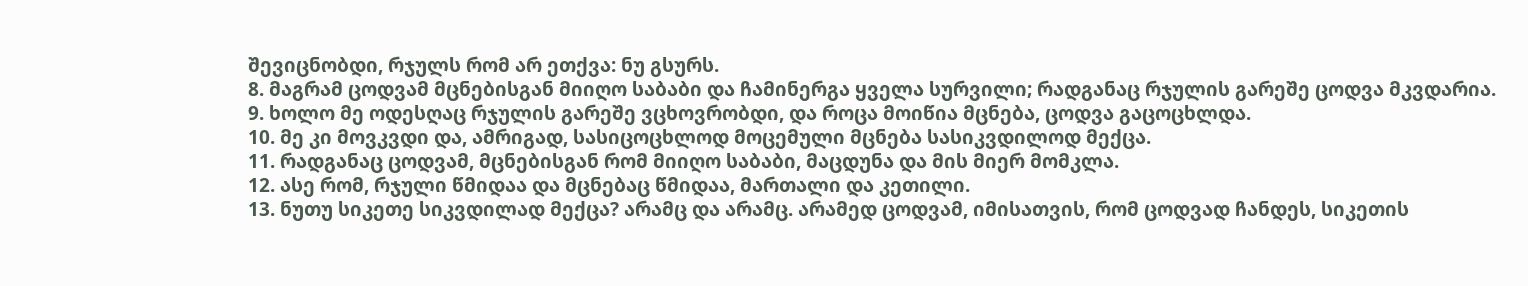შევიცნობდი, რჯულს რომ არ ეთქვა: ნუ გსურს.
8. მაგრამ ცოდვამ მცნებისგან მიიღო საბაბი და ჩამინერგა ყველა სურვილი; რადგანაც რჯულის გარეშე ცოდვა მკვდარია.
9. ხოლო მე ოდესღაც რჯულის გარეშე ვცხოვრობდი, და როცა მოიწია მცნება, ცოდვა გაცოცხლდა.
10. მე კი მოვკვდი და, ამრიგად, სასიცოცხლოდ მოცემული მცნება სასიკვდილოდ მექცა.
11. რადგანაც ცოდვამ, მცნებისგან რომ მიიღო საბაბი, მაცდუნა და მის მიერ მომკლა.
12. ასე რომ, რჯული წმიდაა და მცნებაც წმიდაა, მართალი და კეთილი.
13. ნუთუ სიკეთე სიკვდილად მექცა? არამც და არამც. არამედ ცოდვამ, იმისათვის, რომ ცოდვად ჩანდეს, სიკეთის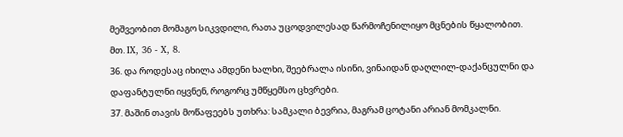მეშვეობით მომაგო სიკვდილი, რათა უცოდვილესად წარმოჩენილიყო მცნების წყალობით.
მთ. IX, 36 - X, 8.
36. და როდესაც იხილა ამდენი ხალხი, შეებრალა ისინი, ვინაიდან დაღლილ-დაქანცულნი და დაფანტულნი იყვნენ, როგორც უმწყემსო ცხვრები.
37. მაშინ თავის მოწაფეებს უთხრა: სამკალი ბევრია, მაგრამ ცოტანი არიან მომკალნი.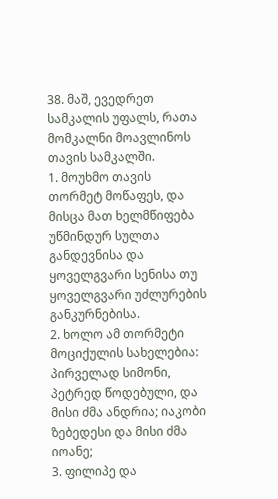38. მაშ, ევედრეთ სამკალის უფალს, რათა მომკალნი მოავლინოს თავის სამკალში.
1. მოუხმო თავის თორმეტ მოწაფეს, და მისცა მათ ხელმწიფება უწმინდურ სულთა განდევნისა და ყოველგვარი სენისა თუ ყოველგვარი უძლურების განკურნებისა.
2. ხოლო ამ თორმეტი მოციქულის სახელებია: პირველად სიმონი, პეტრედ წოდებული, და მისი ძმა ანდრია; იაკობი ზებედესი და მისი ძმა იოანე;
3. ფილიპე და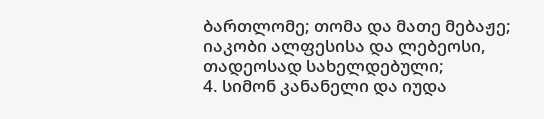ბართლომე; თომა და მათე მებაჟე; იაკობი ალფესისა და ლებეოსი, თადეოსად სახელდებული;
4. სიმონ კანანელი და იუდა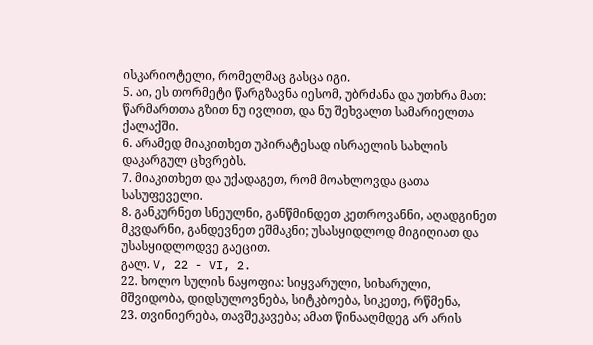ისკარიოტელი, რომელმაც გასცა იგი.
5. აი, ეს თორმეტი წარგზავნა იესომ, უბრძანა და უთხრა მათ: წარმართთა გზით ნუ ივლით, და ნუ შეხვალთ სამარიელთა ქალაქში.
6. არამედ მიაკითხეთ უპირატესად ისრაელის სახლის დაკარგულ ცხვრებს.
7. მიაკითხეთ და უქადაგეთ, რომ მოახლოვდა ცათა სასუფეველი.
8. განკურნეთ სნეულნი, განწმინდეთ კეთროვანნი, აღადგინეთ მკვდარნი, განდევნეთ ეშმაკნი; უსასყიდლოდ მიგიღიათ და უსასყიდლოდვე გაეცით.
გალ. V, 22 - VI, 2.
22. ხოლო სულის ნაყოფია: სიყვარული, სიხარული, მშვიდობა, დიდსულოვნება, სიტკბოება, სიკეთე, რწმენა,
23. თვინიერება, თავშეკავება; ამათ წინააღმდეგ არ არის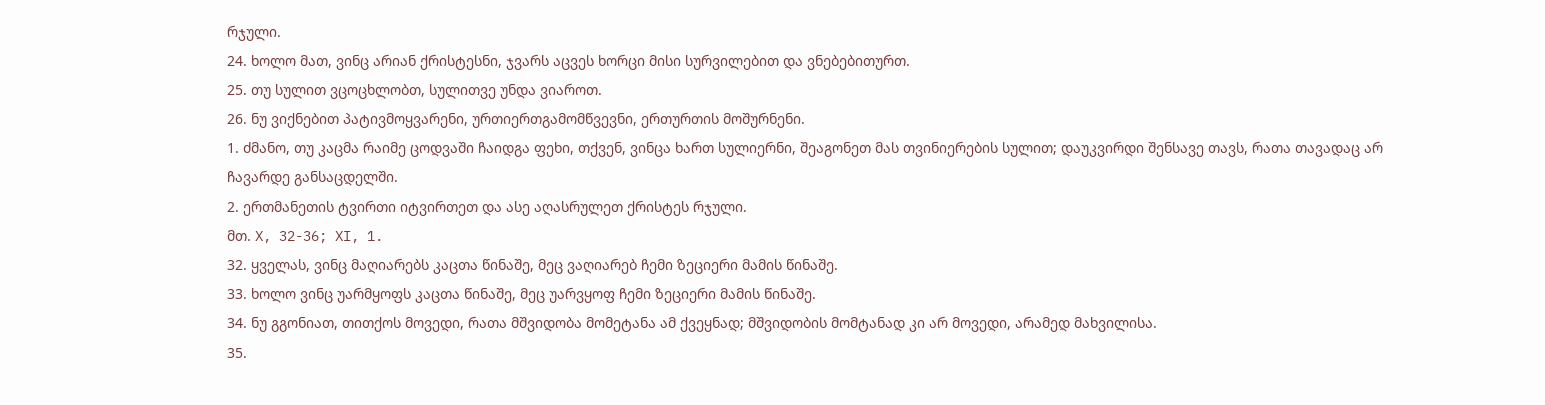რჯული.
24. ხოლო მათ, ვინც არიან ქრისტესნი, ჯვარს აცვეს ხორცი მისი სურვილებით და ვნებებითურთ.
25. თუ სულით ვცოცხლობთ, სულითვე უნდა ვიაროთ.
26. ნუ ვიქნებით პატივმოყვარენი, ურთიერთგამომწვევნი, ერთურთის მოშურნენი.
1. ძმანო, თუ კაცმა რაიმე ცოდვაში ჩაიდგა ფეხი, თქვენ, ვინცა ხართ სულიერნი, შეაგონეთ მას თვინიერების სულით; დაუკვირდი შენსავე თავს, რათა თავადაც არ ჩავარდე განსაცდელში.
2. ერთმანეთის ტვირთი იტვირთეთ და ასე აღასრულეთ ქრისტეს რჯული.
მთ. X, 32-36; XI, 1.
32. ყველას, ვინც მაღიარებს კაცთა წინაშე, მეც ვაღიარებ ჩემი ზეციერი მამის წინაშე.
33. ხოლო ვინც უარმყოფს კაცთა წინაშე, მეც უარვყოფ ჩემი ზეციერი მამის წინაშე.
34. ნუ გგონიათ, თითქოს მოვედი, რათა მშვიდობა მომეტანა ამ ქვეყნად; მშვიდობის მომტანად კი არ მოვედი, არამედ მახვილისა.
35.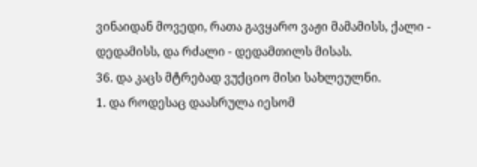ვინაიდან მოვედი, რათა გავყარო ვაჟი მამამისს, ქალი - დედამისს, და რძალი - დედამთილს მისას.
36. და კაცს მტრებად ვუქციო მისი სახლეულნი.
1. და როდესაც დაასრულა იესომ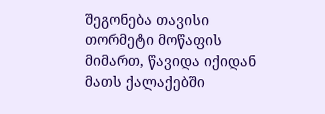შეგონება თავისი თორმეტი მოწაფის მიმართ, წავიდა იქიდან მათს ქალაქებში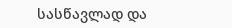სასწავლად და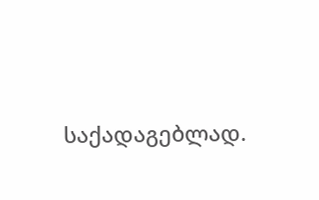საქადაგებლად.